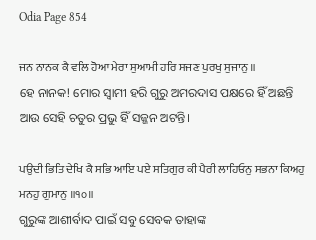Odia Page 854

ਜਨ ਨਾਨਕ ਕੈ ਵਲਿ ਹੋਆ ਮੇਰਾ ਸੁਆਮੀ ਹਰਿ ਸਜਣ ਪੁਰਖੁ ਸੁਜਾਨੁ ॥
ହେ ନାନକ! ମୋର ସ୍ଵାମୀ ହରି ଗୁରୁ ଅମରଦାସ ପକ୍ଷରେ ହିଁ ଅଛନ୍ତି ଆଉ ସେହି ଚତୁର ପ୍ରଭୁ ହିଁ ସଜ୍ଜନ ଅଟନ୍ତି।

ਪਉਦੀ ਭਿਤਿ ਦੇਖਿ ਕੈ ਸਭਿ ਆਇ ਪਏ ਸਤਿਗੁਰ ਕੀ ਪੈਰੀ ਲਾਹਿਓਨੁ ਸਭਨਾ ਕਿਅਹੁ ਮਨਹੁ ਗੁਮਾਨੁ ॥੧੦॥
ଗୁରୁଙ୍କ ଆଶୀର୍ବାଦ ପାଇଁ ସବୁ ସେବକ ତାହାଙ୍କ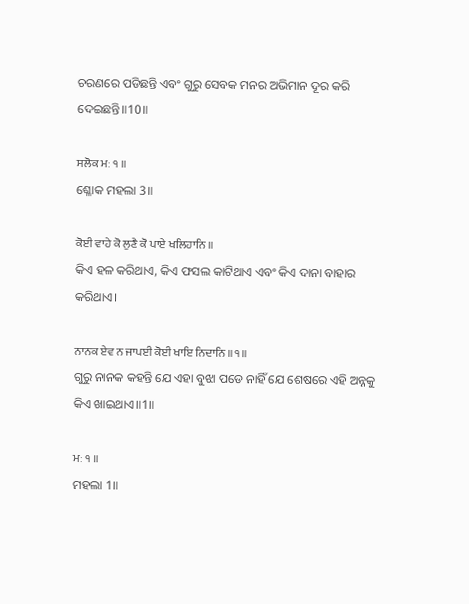ଚରଣରେ ପଡିଛନ୍ତି ଏବଂ ଗୁରୁ ସେବକ ମନର ଅଭିମାନ ଦୂର କରି ଦେଇଛନ୍ତି॥10॥

ਸਲੋਕ ਮਃ ੧ ॥
ଶ୍ଳୋକ ମହଲା 3॥

ਕੋਈ ਵਾਹੇ ਕੋ ਲੁਣੈ ਕੋ ਪਾਏ ਖਲਿਹਾਨਿ ॥
କିଏ ହଳ କରିଥାଏ, କିଏ ଫସଲ କାଟିଥାଏ ଏବଂ କିଏ ଦାନା ବାହାର କରିଥାଏ।

ਨਾਨਕ ਏਵ ਨ ਜਾਪਈ ਕੋਈ ਖਾਇ ਨਿਦਾਨਿ ॥੧॥
ଗୁରୁ ନାନକ କହନ୍ତି ଯେ ଏହା ବୁଝା ପଡେ ନାହିଁ ଯେ ଶେଷରେ ଏହି ଅନ୍ନକୁ କିଏ ଖାଇଥାଏ॥1॥

ਮਃ ੧ ॥
ମହଲା 1॥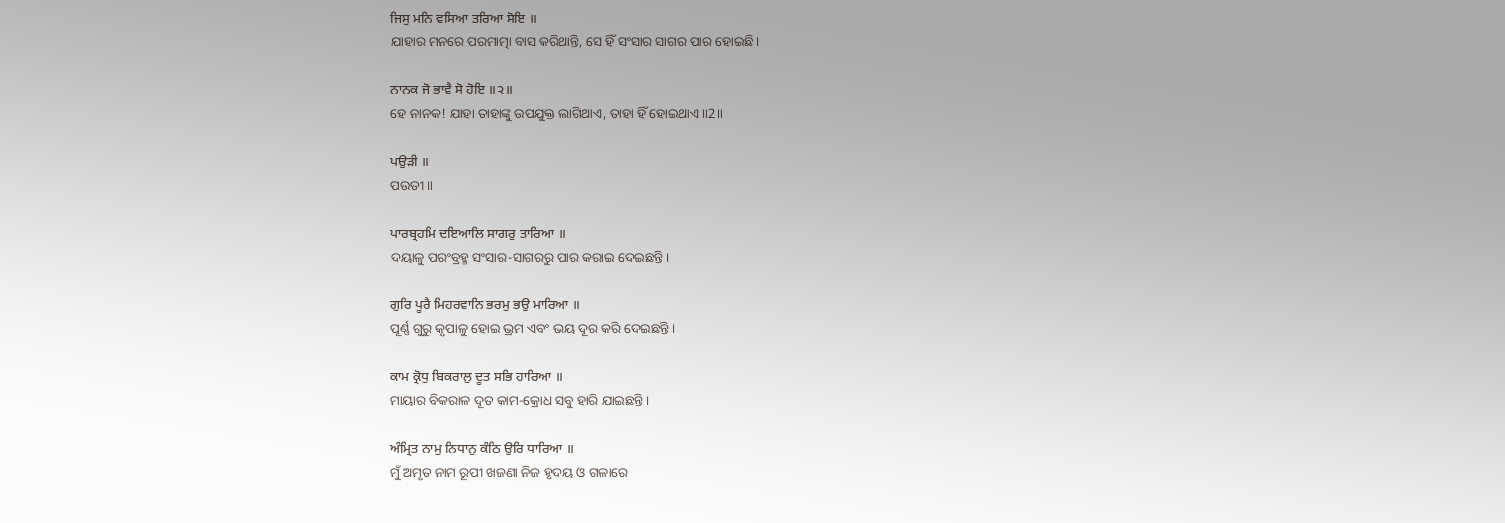ਜਿਸੁ ਮਨਿ ਵਸਿਆ ਤਰਿਆ ਸੋਇ ॥
ଯାହାର ମନରେ ପରମାତ୍ମା ବାସ କରିଥାନ୍ତି, ସେ ହିଁ ସଂସାର ସାଗର ପାର ହୋଇଛି।

ਨਾਨਕ ਜੋ ਭਾਵੈ ਸੋ ਹੋਇ ॥੨॥
ହେ ନାନକ! ଯାହା ତାହାଙ୍କୁ ଉପଯୁକ୍ତ ଲାଗିଥାଏ, ତାହା ହିଁ ହୋଇଥାଏ॥2॥

ਪਉੜੀ ॥
ପଉଡୀ॥

ਪਾਰਬ੍ਰਹਮਿ ਦਇਆਲਿ ਸਾਗਰੁ ਤਾਰਿਆ ॥
ଦୟାଳୁ ପରଂବ୍ରହ୍ମ ସଂସାର-ସାଗରରୁ ପାର କରାଇ ଦେଇଛନ୍ତି।

ਗੁਰਿ ਪੂਰੈ ਮਿਹਰਵਾਨਿ ਭਰਮੁ ਭਉ ਮਾਰਿਆ ॥
ପୂର୍ଣ୍ଣ ଗୁରୁ କୃପାଳୁ ହୋଇ ଭ୍ରମ ଏବଂ ଭୟ ଦୂର କରି ଦେଇଛନ୍ତି।

ਕਾਮ ਕ੍ਰੋਧੁ ਬਿਕਰਾਲੁ ਦੂਤ ਸਭਿ ਹਾਰਿਆ ॥
ମାୟାର ବିକରାଳ ଦୂତ କାମ-କ୍ରୋଧ ସବୁ ହାରି ଯାଇଛନ୍ତି।

ਅੰਮ੍ਰਿਤ ਨਾਮੁ ਨਿਧਾਨੁ ਕੰਠਿ ਉਰਿ ਧਾਰਿਆ ॥
ମୁଁ ଅମୃତ ନାମ ରୂପୀ ଖଜଣା ନିଜ ହୃଦୟ ଓ ଗଳାରେ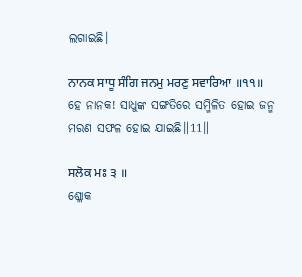ଲଗାଇଛି।

ਨਾਨਕ ਸਾਧੂ ਸੰਗਿ ਜਨਮੁ ਮਰਣੁ ਸਵਾਰਿਆ ॥੧੧॥
ହେ ନାନକ! ସାଧୁଙ୍କ ସଙ୍ଗତିରେ ସମ୍ମିଳିତ ହୋଇ ଜନ୍ମ ମରଣ ସଫଳ ହୋଇ ଯାଇଛି॥11॥

ਸਲੋਕ ਮਃ ੩ ॥
ଶ୍ଳୋକ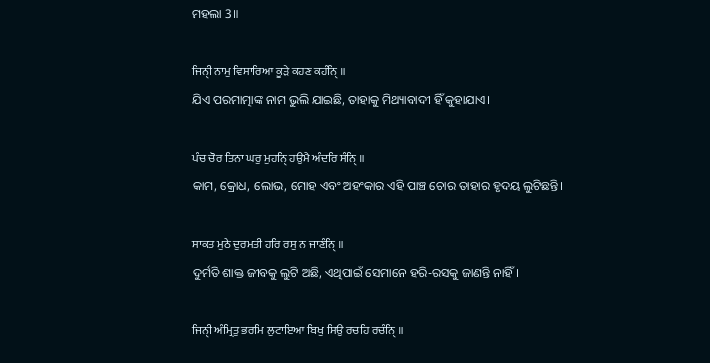ମହଲା 3॥

ਜਿਨੑੀ ਨਾਮੁ ਵਿਸਾਰਿਆ ਕੂੜੇ ਕਹਣ ਕਹੰਨੑਿ ॥
ଯିଏ ପରମାତ୍ମାଙ୍କ ନାମ ଭୁଲି ଯାଇଛି, ତାହାକୁ ମିଥ୍ୟାବାଦୀ ହିଁ କୁହାଯାଏ।

ਪੰਚ ਚੋਰ ਤਿਨਾ ਘਰੁ ਮੁਹਨੑਿ ਹਉਮੈ ਅੰਦਰਿ ਸੰਨੑਿ ॥
କାମ, କ୍ରୋଧ, ଲୋଭ, ମୋହ ଏବଂ ଅହଂକାର ଏହି ପାଞ୍ଚ ଚୋର ତାହାର ହୃଦୟ ଲୁଟିଛନ୍ତି।

ਸਾਕਤ ਮੁਠੇ ਦੁਰਮਤੀ ਹਰਿ ਰਸੁ ਨ ਜਾਣੰਨੑਿ ॥
ଦୁର୍ମତି ଶାକ୍ତ ଜୀବକୁ ଲୁଟି ଅଛି, ଏଥିପାଇଁ ସେମାନେ ହରି-ରସକୁ ଜାଣନ୍ତି ନାହିଁ।

ਜਿਨੑੀ ਅੰਮ੍ਰਿਤੁ ਭਰਮਿ ਲੁਟਾਇਆ ਬਿਖੁ ਸਿਉ ਰਚਹਿ ਰਚੰਨੑਿ ॥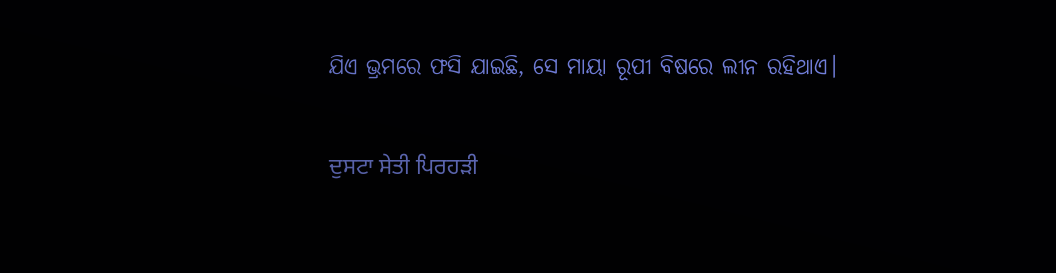ଯିଏ ଭ୍ରମରେ ଫସି ଯାଇଛି, ସେ ମାୟା ରୂପୀ ବିଷରେ ଲୀନ ରହିଥାଏ।

ਦੁਸਟਾ ਸੇਤੀ ਪਿਰਹੜੀ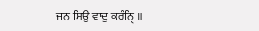ਜਨ ਸਿਉ ਵਾਦੁ ਕਰੰਨੑਿ ॥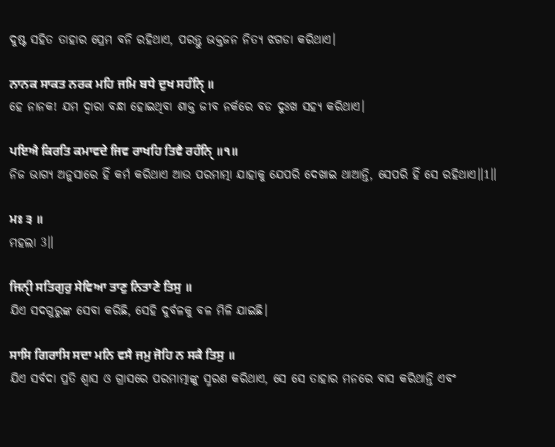ଦୁଷ୍ଟ ସହିତ ତାହାର ପ୍ରେମ ବନି ରହିଥାଏ, ପରନ୍ତୁ ଭକ୍ତଜନ ନିତ୍ୟ ଝଗଡା କରିଥାଏ।

ਨਾਨਕ ਸਾਕਤ ਨਰਕ ਮਹਿ ਜਮਿ ਬਧੇ ਦੁਖ ਸਹੰਨੑਿ ॥
ହେ ନାନକ! ଯମ ଦ୍ଵାରା ବନ୍ଧା ହୋଇଥିବା ଶାକ୍ତ ଜୀବ ନର୍କରେ ବଡ ଦୁଃଖ ସହ୍ୟ କରିଥାଏ।

ਪਇਐ ਕਿਰਤਿ ਕਮਾਵਦੇ ਜਿਵ ਰਾਖਹਿ ਤਿਵੈ ਰਹੰਨੑਿ ॥੧॥
ନିଜ ଭାଗ୍ୟ ଅନୁସାରେ ହିଁ କର୍ମ କରିଥାଏ ଆଉ ପରମାତ୍ମା ଯାହାକୁ ଯେପରି ଦେଖାଇ ଥାଆନ୍ତି, ସେପରି ହିଁ ସେ ରହିଥାଏ॥1॥

ਮਃ ੩ ॥
ମହଲା 3॥

ਜਿਨੑੀ ਸਤਿਗੁਰੁ ਸੇਵਿਆ ਤਾਣੁ ਨਿਤਾਣੇ ਤਿਸੁ ॥
ଯିଏ ସଦଗୁରୁଙ୍କ ସେବା କରିଛି, ସେହି ଦୁର୍ବଳକୁ ବଳ ମିଳି ଯାଇଛି।

ਸਾਸਿ ਗਿਰਾਸਿ ਸਦਾ ਮਨਿ ਵਸੈ ਜਮੁ ਜੋਹਿ ਨ ਸਕੈ ਤਿਸੁ ॥
ଯିଏ ସର୍ବଦା ପ୍ରତି ଶ୍ଵାସ ଓ ଗ୍ରାସରେ ପରମାତ୍ମାଙ୍କୁ ସ୍ମରଣ କରିଥାଏ, ସେ ସେ ତାହାର ମନରେ ବାସ କରିଥାନ୍ତି ଏବଂ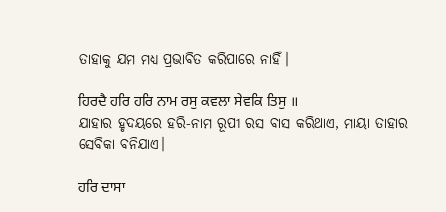ତାହାକୁ ଯମ ମଧ୍ୟ ପ୍ରଭାବିତ କରିପାରେ ନାହିଁ।

ਹਿਰਦੈ ਹਰਿ ਹਰਿ ਨਾਮ ਰਸੁ ਕਵਲਾ ਸੇਵਕਿ ਤਿਸੁ ॥
ଯାହାର ହୃଦୟରେ ହରି-ନାମ ରୂପୀ ରସ ବାସ କରିଥାଏ, ମାୟା ତାହାର ସେବିକା ବନିଯାଏ।

ਹਰਿ ਦਾਸਾ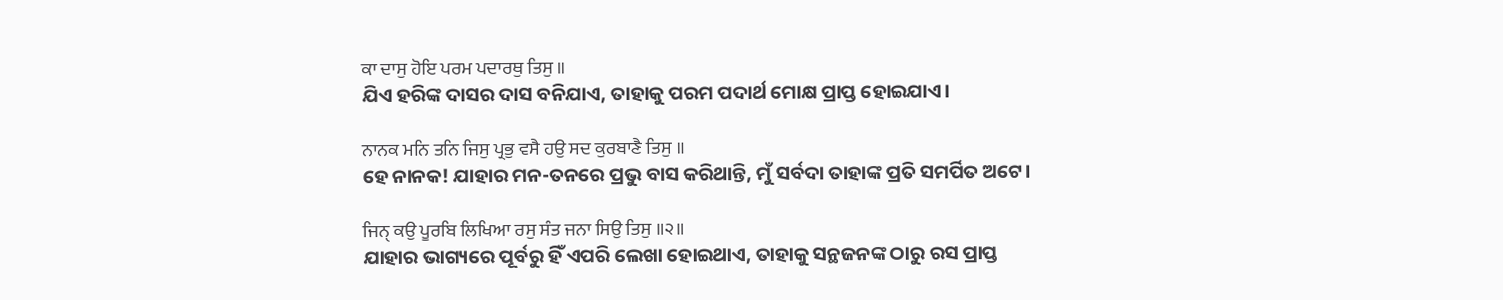ਕਾ ਦਾਸੁ ਹੋਇ ਪਰਮ ਪਦਾਰਥੁ ਤਿਸੁ ॥
ଯିଏ ହରିଙ୍କ ଦାସର ଦାସ ବନିଯାଏ, ତାହାକୁ ପରମ ପଦାର୍ଥ ମୋକ୍ଷ ପ୍ରାପ୍ତ ହୋଇଯାଏ।

ਨਾਨਕ ਮਨਿ ਤਨਿ ਜਿਸੁ ਪ੍ਰਭੁ ਵਸੈ ਹਉ ਸਦ ਕੁਰਬਾਣੈ ਤਿਸੁ ॥
ହେ ନାନକ! ଯାହାର ମନ-ତନରେ ପ୍ରଭୁ ବାସ କରିଥାନ୍ତି, ମୁଁ ସର୍ବଦା ତାହାଙ୍କ ପ୍ରତି ସମର୍ପିତ ଅଟେ।

ਜਿਨੑ ਕਉ ਪੂਰਬਿ ਲਿਖਿਆ ਰਸੁ ਸੰਤ ਜਨਾ ਸਿਉ ਤਿਸੁ ॥੨॥
ଯାହାର ଭାଗ୍ୟରେ ପୂର୍ବରୁ ହିଁ ଏପରି ଲେଖା ହୋଇଥାଏ, ତାହାକୁ ସନ୍ଥଜନଙ୍କ ଠାରୁ ରସ ପ୍ରାପ୍ତ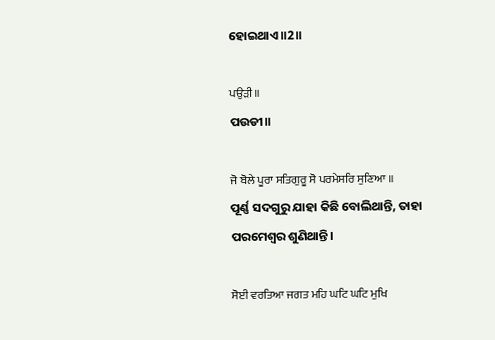ହୋଇଥାଏ॥2॥

ਪਉੜੀ ॥
ପଉଡୀ॥

ਜੋ ਬੋਲੇ ਪੂਰਾ ਸਤਿਗੁਰੂ ਸੋ ਪਰਮੇਸਰਿ ਸੁਣਿਆ ॥
ପୂର୍ଣ୍ଣ ସଦଗୁରୁ ଯାହା କିଛି ବୋଲିଥାନ୍ତି, ତାହା ପରମେଶ୍ଵର ଶୁଣିଥାନ୍ତି।

ਸੋਈ ਵਰਤਿਆ ਜਗਤ ਮਹਿ ਘਟਿ ਘਟਿ ਮੁਖਿ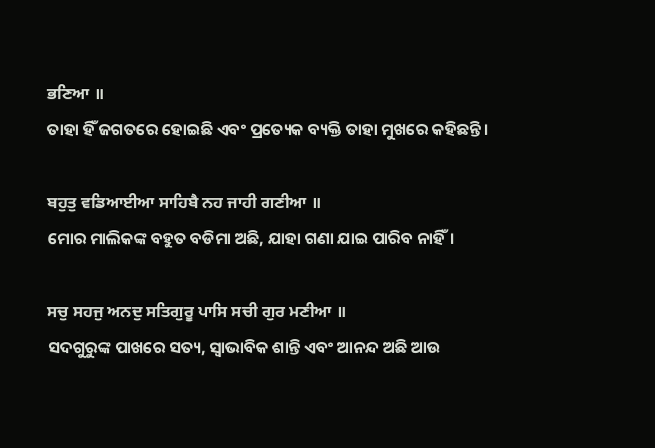ਭਣਿਆ ॥
ତାହା ହିଁ ଜଗତରେ ହୋଇଛି ଏବଂ ପ୍ରତ୍ୟେକ ବ୍ୟକ୍ତି ତାହା ମୁଖରେ କହିଛନ୍ତି।

ਬਹੁਤੁ ਵਡਿਆਈਆ ਸਾਹਿਬੈ ਨਹ ਜਾਹੀ ਗਣੀਆ ॥
ମୋର ମାଲିକଙ୍କ ବହୁତ ବଡିମା ଅଛି, ଯାହା ଗଣା ଯାଇ ପାରିବ ନାହିଁ।

ਸਚੁ ਸਹਜੁ ਅਨਦੁ ਸਤਿਗੁਰੂ ਪਾਸਿ ਸਚੀ ਗੁਰ ਮਣੀਆ ॥
ସଦଗୁରୁଙ୍କ ପାଖରେ ସତ୍ୟ, ସ୍ଵାଭାବିକ ଶାନ୍ତି ଏବଂ ଆନନ୍ଦ ଅଛି ଆଉ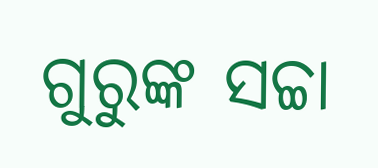ଗୁରୁଙ୍କ ସଚ୍ଚା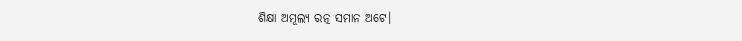ଶିକ୍ଷା ଅମୂଲ୍ୟ ରତ୍ନ ସମାନ ଅଟେ।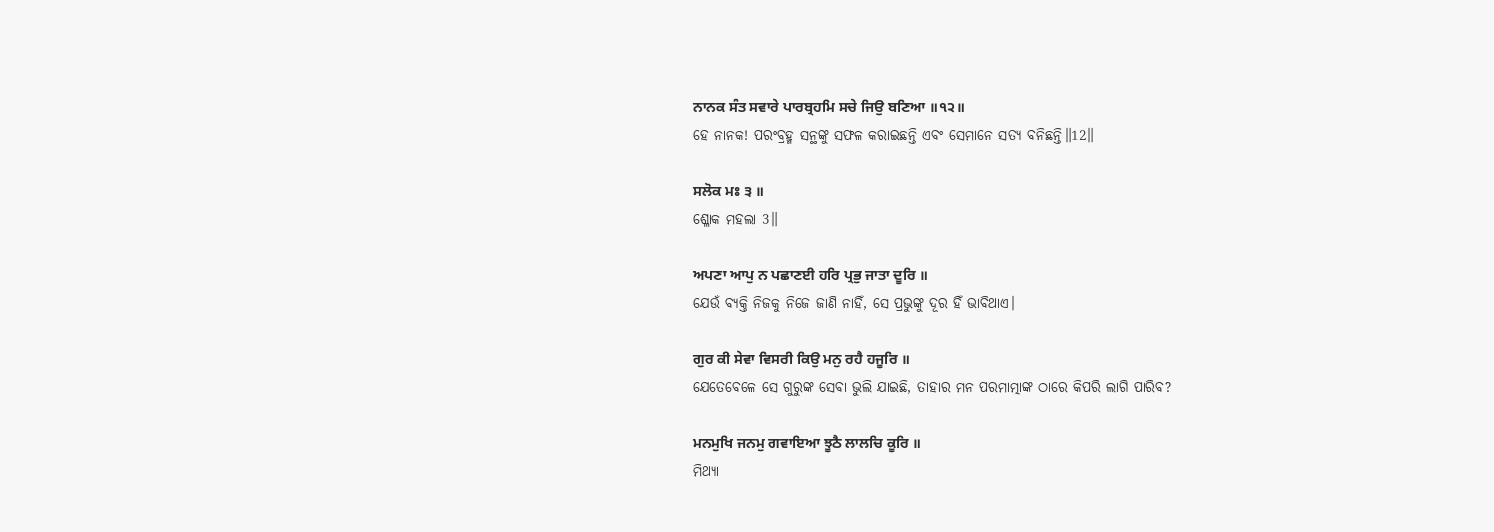ਨਾਨਕ ਸੰਤ ਸਵਾਰੇ ਪਾਰਬ੍ਰਹਮਿ ਸਚੇ ਜਿਉ ਬਣਿਆ ॥੧੨॥
ହେ ନାନକ! ପରଂବ୍ରହ୍ମ ସନ୍ଥଙ୍କୁ ସଫଳ କରାଇଛନ୍ତି ଏବଂ ସେମାନେ ସତ୍ୟ ବନିଛନ୍ତି॥12॥

ਸਲੋਕ ਮਃ ੩ ॥
ଶ୍ଳୋକ ମହଲା 3॥

ਅਪਣਾ ਆਪੁ ਨ ਪਛਾਣਈ ਹਰਿ ਪ੍ਰਭੁ ਜਾਤਾ ਦੂਰਿ ॥
ଯେଉଁ ବ୍ୟକ୍ତି ନିଜକୁ ନିଜେ ଜାଣି ନାହିଁ, ସେ ପ୍ରଭୁଙ୍କୁ ଦୂର ହିଁ ଭାବିଥାଏ।

ਗੁਰ ਕੀ ਸੇਵਾ ਵਿਸਰੀ ਕਿਉ ਮਨੁ ਰਹੈ ਹਜੂਰਿ ॥
ଯେତେବେଳେ ସେ ଗୁରୁଙ୍କ ସେବା ଭୁଲି ଯାଇଛି, ତାହାର ମନ ପରମାତ୍ମାଙ୍କ ଠାରେ କିପରି ଲାଗି ପାରିବ?

ਮਨਮੁਖਿ ਜਨਮੁ ਗਵਾਇਆ ਝੂਠੈ ਲਾਲਚਿ ਕੂਰਿ ॥
ମିଥ୍ୟା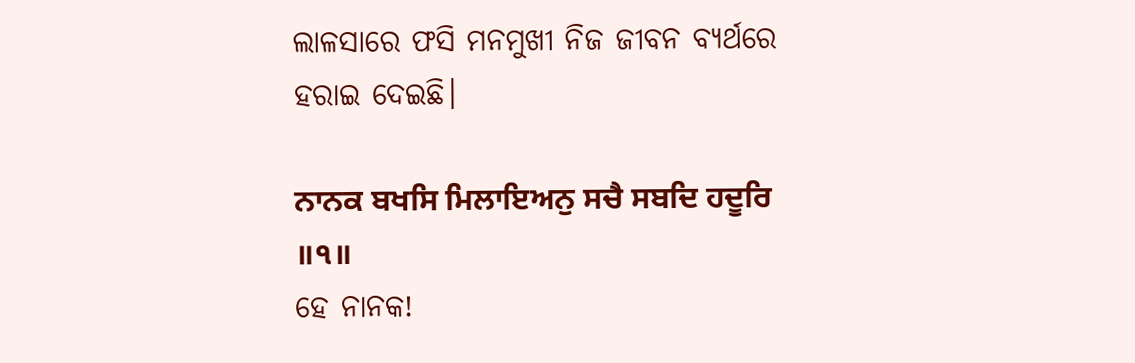ଲାଳସାରେ ଫସି ମନମୁଖୀ ନିଜ ଜୀବନ ବ୍ୟର୍ଥରେ ହରାଇ ଦେଇଛି।

ਨਾਨਕ ਬਖਸਿ ਮਿਲਾਇਅਨੁ ਸਚੈ ਸਬਦਿ ਹਦੂਰਿ ॥੧॥
ହେ ନାନକ!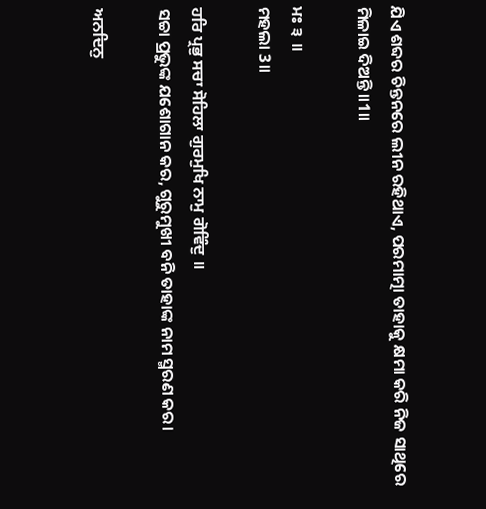ଯିଏ ଶବ୍ଦର ଚିନ୍ତନରେ ଲୀନ ରହିଥାଏ, ପରମାତ୍ମା ତାହାକୁ କ୍ଷମା କରି ନିଜ ସାଥିରେ ମିଳାଇ ଦିଅନ୍ତି॥1॥

ਮਃ ੩ ॥
ମହଲା 3॥

ਹਰਿ ਪ੍ਰਭੁ ਸਚਾ ਸੋਹਿਲਾ ਗੁਰਮੁਖਿ ਨਾਮੁ ਗੋਵਿੰਦੁ ॥
ସଚ୍ଚା ପ୍ରଭୁଙ୍କ ଯଶୋଗାନ କର, ଗୁରୁମୁଖୀ ବନି ତାହାଙ୍କ ନାମ ସ୍ମରଣ କର।

ਅਨਦਿਨੁ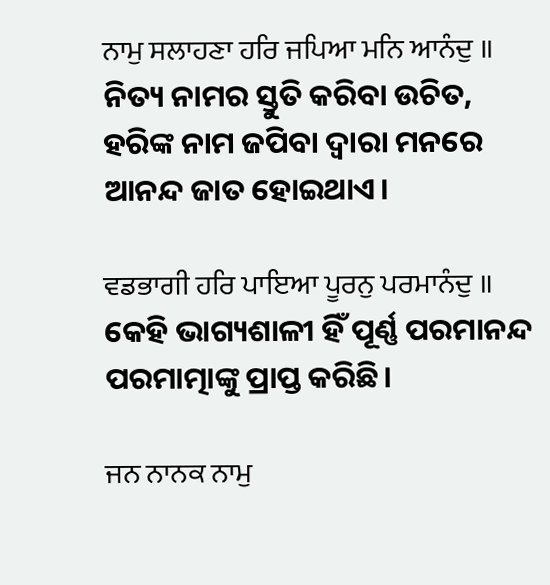ਨਾਮੁ ਸਲਾਹਣਾ ਹਰਿ ਜਪਿਆ ਮਨਿ ਆਨੰਦੁ ॥
ନିତ୍ୟ ନାମର ସ୍ତୁତି କରିବା ଉଚିତ, ହରିଙ୍କ ନାମ ଜପିବା ଦ୍ଵାରା ମନରେ ଆନନ୍ଦ ଜାତ ହୋଇଥାଏ।

ਵਡਭਾਗੀ ਹਰਿ ਪਾਇਆ ਪੂਰਨੁ ਪਰਮਾਨੰਦੁ ॥
କେହି ଭାଗ୍ୟଶାଳୀ ହିଁ ପୂର୍ଣ୍ଣ ପରମାନନ୍ଦ ପରମାତ୍ମାଙ୍କୁ ପ୍ରାପ୍ତ କରିଛି।

ਜਨ ਨਾਨਕ ਨਾਮੁ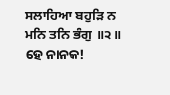ਸਲਾਹਿਆ ਬਹੁੜਿ ਨ ਮਨਿ ਤਨਿ ਭੰਗੁ ॥੨॥
ହେ ନାନକ!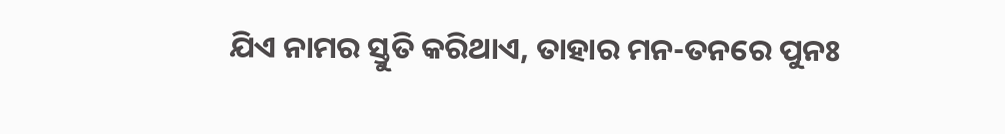ଯିଏ ନାମର ସ୍ତୁତି କରିଥାଏ, ତାହାର ମନ-ତନରେ ପୁନଃ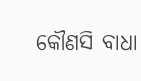କୌଣସି ବାଧା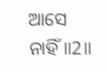ଆସେ ନାହିଁ॥2॥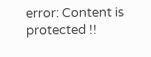error: Content is protected !!